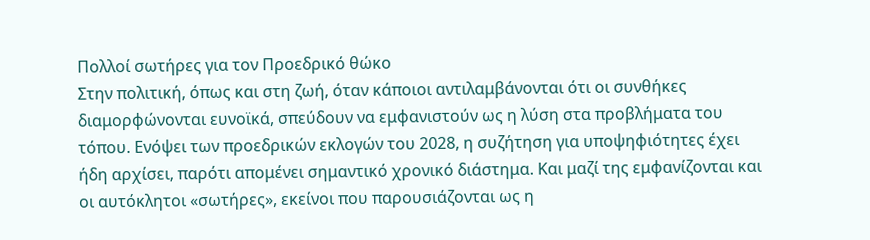Πολλοί σωτήρες για τον Προεδρικό θώκο
Στην πολιτική, όπως και στη ζωή, όταν κάποιοι αντιλαμβάνονται ότι οι συνθήκες διαμορφώνονται ευνοϊκά, σπεύδουν να εμφανιστούν ως η λύση στα προβλήματα του τόπου. Ενόψει των προεδρικών εκλογών του 2028, η συζήτηση για υποψηφιότητες έχει ήδη αρχίσει, παρότι απομένει σημαντικό χρονικό διάστημα. Και μαζί της εμφανίζονται και οι αυτόκλητοι «σωτήρες», εκείνοι που παρουσιάζονται ως η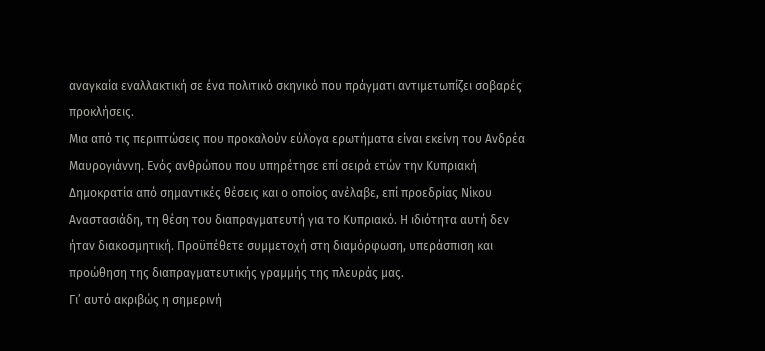αναγκαία εναλλακτική σε ένα πολιτικό σκηνικό που πράγματι αντιμετωπίζει σοβαρές προκλήσεις.
Μια από τις περιπτώσεις που προκαλούν εύλογα ερωτήματα είναι εκείνη του Ανδρέα Μαυρογιάννη. Ενός ανθρώπου που υπηρέτησε επί σειρά ετών την Κυπριακή Δημοκρατία από σημαντικές θέσεις και ο οποίος ανέλαβε, επί προεδρίας Νίκου Αναστασιάδη, τη θέση του διαπραγματευτή για το Κυπριακό. Η ιδιότητα αυτή δεν ήταν διακοσμητική. Προϋπέθετε συμμετοχή στη διαμόρφωση, υπεράσπιση και προώθηση της διαπραγματευτικής γραμμής της πλευράς μας.
Γι’ αυτό ακριβώς η σημερινή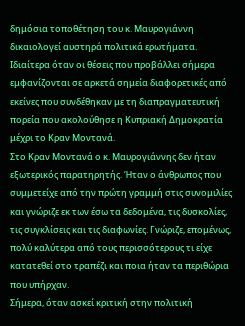δημόσια τοποθέτηση του κ. Μαυρογιάννη δικαιολογεί αυστηρά πολιτικά ερωτήματα. Ιδιαίτερα όταν οι θέσεις που προβάλλει σήμερα εμφανίζονται σε αρκετά σημεία διαφορετικές από εκείνες που συνδέθηκαν με τη διαπραγματευτική πορεία που ακολούθησε η Κυπριακή Δημοκρατία μέχρι το Κραν Μοντανά.
Στο Κραν Μοντανά ο κ. Μαυρογιάννης δεν ήταν εξωτερικός παρατηρητής. Ήταν ο άνθρωπος που συμμετείχε από την πρώτη γραμμή στις συνομιλίες και γνώριζε εκ των έσω τα δεδομένα, τις δυσκολίες, τις συγκλίσεις και τις διαφωνίες. Γνώριζε, επομένως, πολύ καλύτερα από τους περισσότερους τι είχε κατατεθεί στο τραπέζι και ποια ήταν τα περιθώρια που υπήρχαν.
Σήμερα, όταν ασκεί κριτική στην πολιτική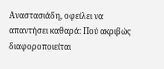Αναστασιάδη, οφείλει να απαντήσει καθαρά: Πού ακριβώς διαφοροποιείται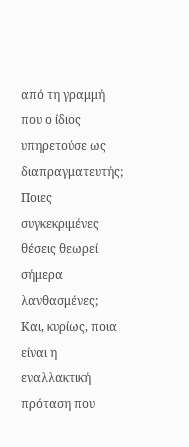από τη γραμμή που ο ίδιος υπηρετούσε ως διαπραγματευτής; Ποιες συγκεκριμένες θέσεις θεωρεί σήμερα λανθασμένες; Και, κυρίως, ποια είναι η εναλλακτική πρόταση που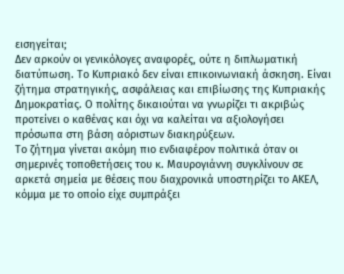εισηγείται;
Δεν αρκούν οι γενικόλογες αναφορές, ούτε η διπλωματική διατύπωση. Το Κυπριακό δεν είναι επικοινωνιακή άσκηση. Είναι ζήτημα στρατηγικής, ασφάλειας και επιβίωσης της Κυπριακής Δημοκρατίας. Ο πολίτης δικαιούται να γνωρίζει τι ακριβώς προτείνει ο καθένας και όχι να καλείται να αξιολογήσει πρόσωπα στη βάση αόριστων διακηρύξεων.
Το ζήτημα γίνεται ακόμη πιο ενδιαφέρον πολιτικά όταν οι σημερινές τοποθετήσεις του κ. Μαυρογιάννη συγκλίνουν σε αρκετά σημεία με θέσεις που διαχρονικά υποστηρίζει το ΑΚΕΛ, κόμμα με το οποίο είχε συμπράξει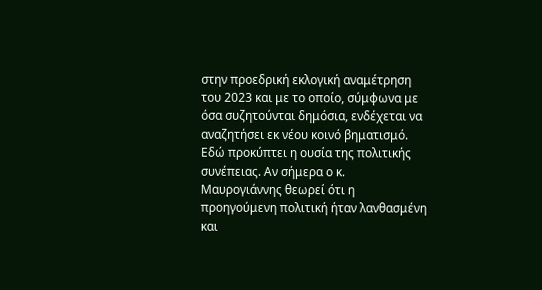στην προεδρική εκλογική αναμέτρηση του 2023 και με το οποίο, σύμφωνα με όσα συζητούνται δημόσια, ενδέχεται να αναζητήσει εκ νέου κοινό βηματισμό.
Εδώ προκύπτει η ουσία της πολιτικής συνέπειας. Αν σήμερα ο κ. Μαυρογιάννης θεωρεί ότι η προηγούμενη πολιτική ήταν λανθασμένη και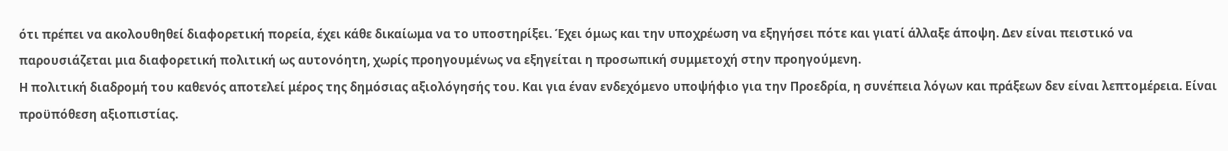ότι πρέπει να ακολουθηθεί διαφορετική πορεία, έχει κάθε δικαίωμα να το υποστηρίξει. Έχει όμως και την υποχρέωση να εξηγήσει πότε και γιατί άλλαξε άποψη. Δεν είναι πειστικό να παρουσιάζεται μια διαφορετική πολιτική ως αυτονόητη, χωρίς προηγουμένως να εξηγείται η προσωπική συμμετοχή στην προηγούμενη.
Η πολιτική διαδρομή του καθενός αποτελεί μέρος της δημόσιας αξιολόγησής του. Και για έναν ενδεχόμενο υποψήφιο για την Προεδρία, η συνέπεια λόγων και πράξεων δεν είναι λεπτομέρεια. Είναι προϋπόθεση αξιοπιστίας.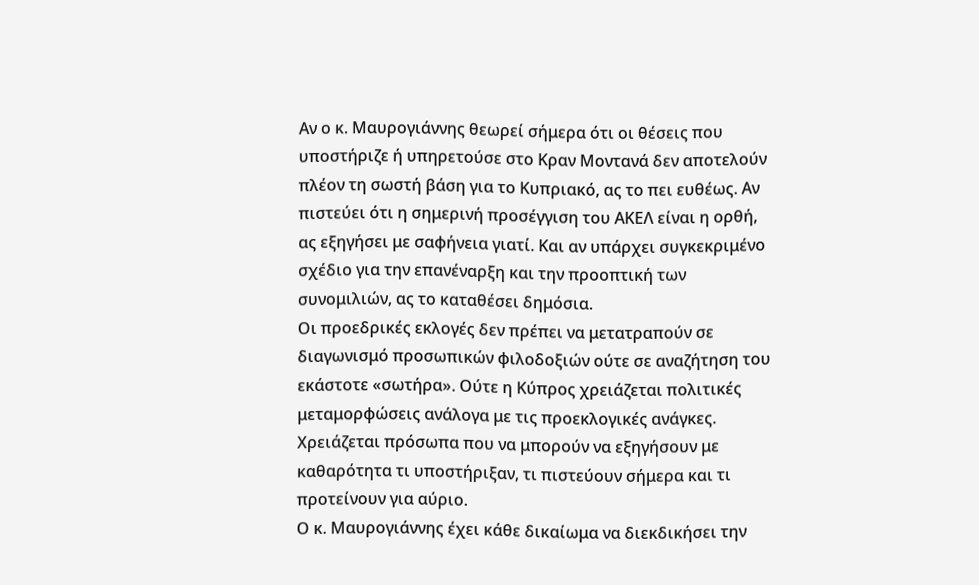Αν ο κ. Μαυρογιάννης θεωρεί σήμερα ότι οι θέσεις που υποστήριζε ή υπηρετούσε στο Κραν Μοντανά δεν αποτελούν πλέον τη σωστή βάση για το Κυπριακό, ας το πει ευθέως. Αν πιστεύει ότι η σημερινή προσέγγιση του ΑΚΕΛ είναι η ορθή, ας εξηγήσει με σαφήνεια γιατί. Και αν υπάρχει συγκεκριμένο σχέδιο για την επανέναρξη και την προοπτική των συνομιλιών, ας το καταθέσει δημόσια.
Οι προεδρικές εκλογές δεν πρέπει να μετατραπούν σε διαγωνισμό προσωπικών φιλοδοξιών ούτε σε αναζήτηση του εκάστοτε «σωτήρα». Ούτε η Κύπρος χρειάζεται πολιτικές μεταμορφώσεις ανάλογα με τις προεκλογικές ανάγκες. Χρειάζεται πρόσωπα που να μπορούν να εξηγήσουν με καθαρότητα τι υποστήριξαν, τι πιστεύουν σήμερα και τι προτείνουν για αύριο.
Ο κ. Μαυρογιάννης έχει κάθε δικαίωμα να διεκδικήσει την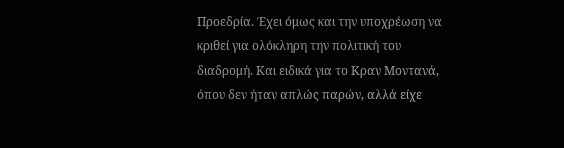Προεδρία. Έχει όμως και την υποχρέωση να κριθεί για ολόκληρη την πολιτική του διαδρομή. Και ειδικά για το Κραν Μοντανά, όπου δεν ήταν απλώς παρών, αλλά είχε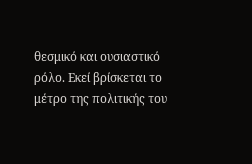θεσμικό και ουσιαστικό ρόλο. Εκεί βρίσκεται το μέτρο της πολιτικής του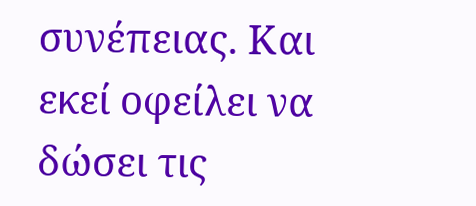συνέπειας. Και εκεί οφείλει να δώσει τις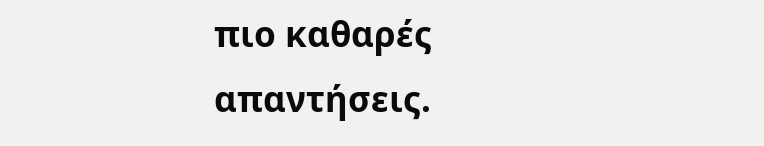πιο καθαρές απαντήσεις.